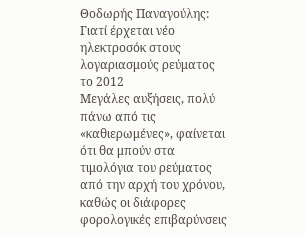Θοδωρής Παναγούλης: Γιατί έρχεται νέο ηλεκτροσόκ στους λογαριασμούς ρεύματος το 2012
Μεγάλες αυξήσεις, πολύ πάνω από τις «καθιερωμένες», φαίνεται ότι θα μπούν στα τιμολόγια του ρεύματος από την αρχή του χρόνου, καθώς οι διάφορες φορολογικές επιβαρύνσεις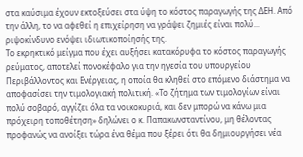στα καύσιμα έχουν εκτοξεύσει στα ύψη το κόστος παραγωγής της ΔΕΗ. Από την άλλη, το να αφεθεί η επιχείρηση να γράψει ζημιές είναι πολύ... ριψοκίνδυνο ενόψει ιδιωτικοποίησής της.
Το εκρηκτικό μείγμα που έχει αυξήσει κατακόρυφα το κόστος παραγωγής ρεύματος, αποτελεί πονοκέφαλο για την ηγεσία του υπουργείου Περιβάλλοντος και Ενέργειας, η οποία θα κληθεί στο επόμενο διάστημα να αποφασίσει την τιμολογιακή πολιτική. «Το ζήτημα των τιμολογίων είναι πολύ σοβαρό, αγγίζει όλα τα νοικοκυριά, και δεν μπορώ να κάνω μια πρόχειρη τοποθέτηση» δηλώνει ο κ. Παπακωνσταντίνου, μη θέλοντας προφανώς να ανοίξει τώρα ένα θέμα που ξέρει ότι θα δημιουργήσει νέα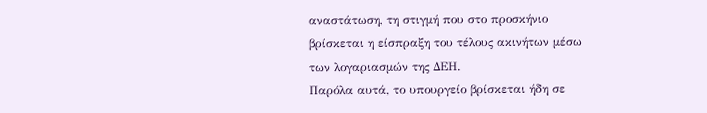αναστάτωση, τη στιγμή που στο προσκήνιο βρίσκεται η είσπραξη του τέλους ακινήτων μέσω των λογαριασμών της ΔΕΗ.
Παρόλα αυτά, το υπουργείο βρίσκεται ήδη σε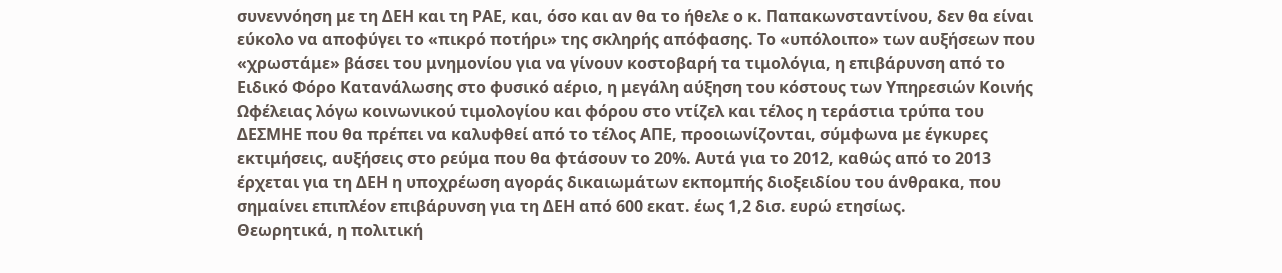συνεννόηση με τη ΔΕΗ και τη ΡΑΕ, και, όσο και αν θα το ήθελε ο κ. Παπακωνσταντίνου, δεν θα είναι εύκολο να αποφύγει το «πικρό ποτήρι» της σκληρής απόφασης. Το «υπόλοιπο» των αυξήσεων που «χρωστάμε» βάσει του μνημονίου για να γίνουν κοστοβαρή τα τιμολόγια, η επιβάρυνση από το Ειδικό Φόρο Κατανάλωσης στο φυσικό αέριο, η μεγάλη αύξηση του κόστους των Υπηρεσιών Κοινής Ωφέλειας λόγω κοινωνικού τιμολογίου και φόρου στο ντίζελ και τέλος η τεράστια τρύπα του ΔΕΣΜΗΕ που θα πρέπει να καλυφθεί από το τέλος ΑΠΕ, προοιωνίζονται, σύμφωνα με έγκυρες εκτιμήσεις, αυξήσεις στο ρεύμα που θα φτάσουν το 20%. Αυτά για το 2012, καθώς από το 2013 έρχεται για τη ΔΕΗ η υποχρέωση αγοράς δικαιωμάτων εκπομπής διοξειδίου του άνθρακα, που σημαίνει επιπλέον επιβάρυνση για τη ΔΕΗ από 600 εκατ. έως 1,2 δισ. ευρώ ετησίως.
Θεωρητικά, η πολιτική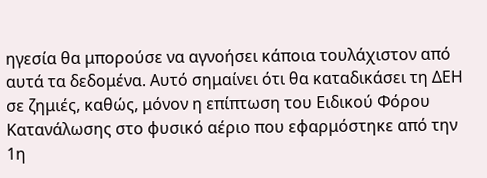ηγεσία θα μπορούσε να αγνοήσει κάποια τουλάχιστον από αυτά τα δεδομένα. Αυτό σημαίνει ότι θα καταδικάσει τη ΔΕΗ σε ζημιές, καθώς, μόνον η επίπτωση του Ειδικού Φόρου Κατανάλωσης στο φυσικό αέριο που εφαρμόστηκε από την 1η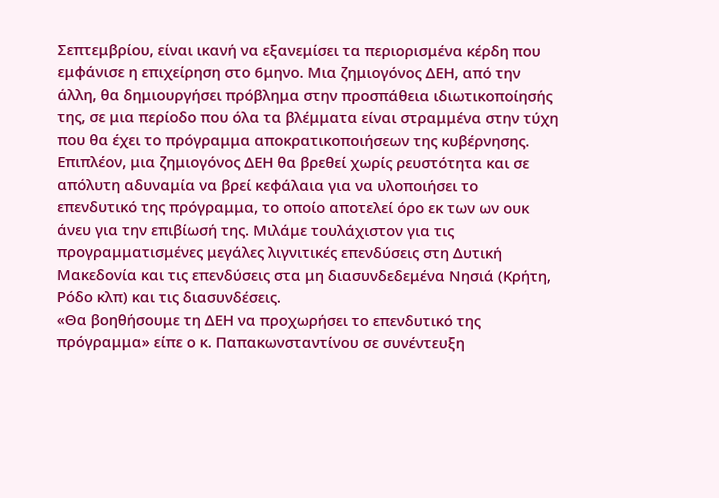Σεπτεμβρίου, είναι ικανή να εξανεμίσει τα περιορισμένα κέρδη που εμφάνισε η επιχείρηση στο 6μηνο. Μια ζημιογόνος ΔΕΗ, από την άλλη, θα δημιουργήσει πρόβλημα στην προσπάθεια ιδιωτικοποίησής της, σε μια περίοδο που όλα τα βλέμματα είναι στραμμένα στην τύχη που θα έχει το πρόγραμμα αποκρατικοποιήσεων της κυβέρνησης.
Επιπλέον, μια ζημιογόνος ΔΕΗ θα βρεθεί χωρίς ρευστότητα και σε απόλυτη αδυναμία να βρεί κεφάλαια για να υλοποιήσει το επενδυτικό της πρόγραμμα, το οποίο αποτελεί όρο εκ των ων ουκ άνευ για την επιβίωσή της. Μιλάμε τουλάχιστον για τις προγραμματισμένες μεγάλες λιγνιτικές επενδύσεις στη Δυτική Μακεδονία και τις επενδύσεις στα μη διασυνδεδεμένα Νησιά (Κρήτη, Ρόδο κλπ) και τις διασυνδέσεις.
«Θα βοηθήσουμε τη ΔΕΗ να προχωρήσει το επενδυτικό της πρόγραμμα» είπε ο κ. Παπακωνσταντίνου σε συνέντευξη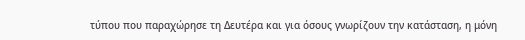τύπου που παραχώρησε τη Δευτέρα και για όσους γνωρίζουν την κατάσταση, η μόνη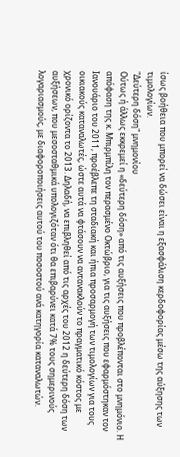ίσως βοήθεια που μπορεί να δώσει είναι η εξασφάλιση κερδοφορίας μέσω της αύξησης των τιμολογίων.
"Δεύτερη δόση" μνημονίου
Ούτως ή άλλως εκκρεμεί η «δεύτερη δόση» από τις αυξήσεις που προβλέπονται στο μνημόνιο. Η απόφαση της κ. Μπιρμπίλη τον περασμένο Οκτώβριο, για τις αυξήσεις που εφαρμόστηκαν τον Ιανουάριο του 2011, προέβλεπε τη σταδιακή και ήπια προσαρμογή των τιμολογίων για τους οικιακούς καταναλωτές, ώστε αυτά να φτάσουν να αντανακλούν το πραγματικό κόστος με χρονικό ορίζοντα το 2013. Δηλαδή, να επιβληθεί από τις αρχές του 2012 η δεύτερη δόση των αυξήσεων, που μεσοσταθμικά υπολογιζόταν ότι θα επιβαρύνει κατά 7% τους σημερινούς λογαριασμούς, με διαφοροποιήσεις αυτού του ποσοστού ανά κατηγορία καταναλωτών.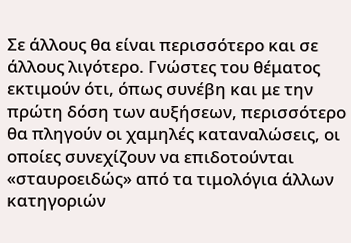Σε άλλους θα είναι περισσότερο και σε άλλους λιγότερο. Γνώστες του θέματος εκτιμούν ότι, όπως συνέβη και με την πρώτη δόση των αυξήσεων, περισσότερο θα πληγούν οι χαμηλές καταναλώσεις, οι οποίες συνεχίζουν να επιδοτούνται «σταυροειδώς» από τα τιμολόγια άλλων κατηγοριών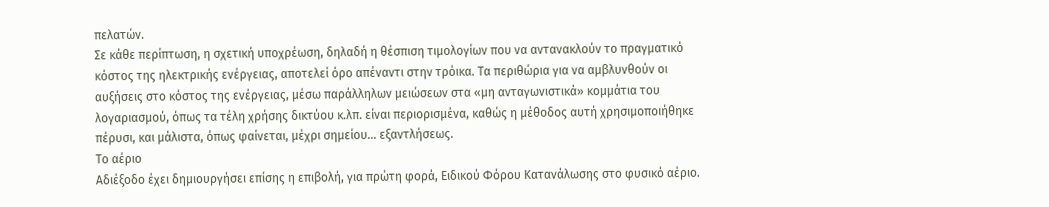πελατών.
Σε κάθε περίπτωση, η σχετική υποχρέωση, δηλαδή η θέσπιση τιμολογίων που να αντανακλούν το πραγματικό κόστος της ηλεκτρικής ενέργειας, αποτελεί όρο απέναντι στην τρόικα. Τα περιθώρια για να αμβλυνθούν οι αυξήσεις στο κόστος της ενέργειας, μέσω παράλληλων μειώσεων στα «μη ανταγωνιστικά» κομμάτια του λογαριασμού, όπως τα τέλη χρήσης δικτύου κ.λπ. είναι περιορισμένα, καθώς η μέθοδος αυτή χρησιμοποιήθηκε πέρυσι, και μάλιστα, όπως φαίνεται, μέχρι σημείου... εξαντλήσεως.
Το αέριο
Αδιέξοδο έχει δημιουργήσει επίσης η επιβολή, για πρώτη φορά, Ειδικού Φόρου Κατανάλωσης στο φυσικό αέριο.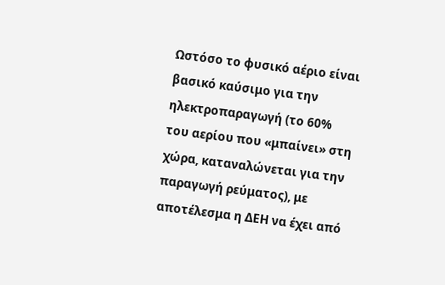Ωστόσο το φυσικό αέριο είναι βασικό καύσιμο για την ηλεκτροπαραγωγή (το 60% του αερίου που «μπαίνει» στη χώρα, καταναλώνεται για την παραγωγή ρεύματος), με αποτέλεσμα η ΔΕΗ να έχει από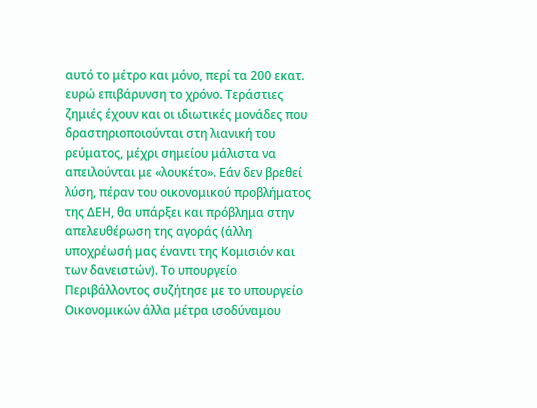αυτό το μέτρο και μόνο, περί τα 200 εκατ. ευρώ επιβάρυνση το χρόνο. Τεράστιες ζημιές έχουν και οι ιδιωτικές μονάδες που δραστηριοποιούνται στη λιανική του ρεύματος, μέχρι σημείου μάλιστα να απειλούνται με «λουκέτο». Εάν δεν βρεθεί λύση, πέραν του οικονομικού προβλήματος της ΔΕΗ, θα υπάρξει και πρόβλημα στην απελευθέρωση της αγοράς (άλλη υποχρέωσή μας έναντι της Κομισιόν και των δανειστών). Το υπουργείο Περιβάλλοντος συζήτησε με το υπουργείο Οικονομικών άλλα μέτρα ισοδύναμου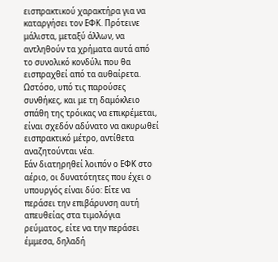εισπρακτικού χαρακτήρα για να καταργήσει τον ΕΦΚ. Πρότεινε μάλιστα, μεταξύ άλλων, να αντληθούν τα χρήματα αυτά από το συνολικό κονδύλι που θα εισπραχθεί από τα αυθαίρετα. Ωστόσο, υπό τις παρούσες συνθήκες, και με τη δαμόκλειο σπάθη της τρόικας να επικρέμεται, είναι σχεδόν αδύνατο να ακυρωθεί εισπρακτικό μέτρο, αντίθετα αναζητούνται νέα.
Εάν διατηρηθεί λοιπόν ο ΕΦΚ στο αέριο, οι δυνατότητες που έχει ο υπουργός είναι δύο: Είτε να περάσει την επιβάρυνση αυτή απευθείας στα τιμολόγια ρεύματος, είτε να την περάσει έμμεσα, δηλαδή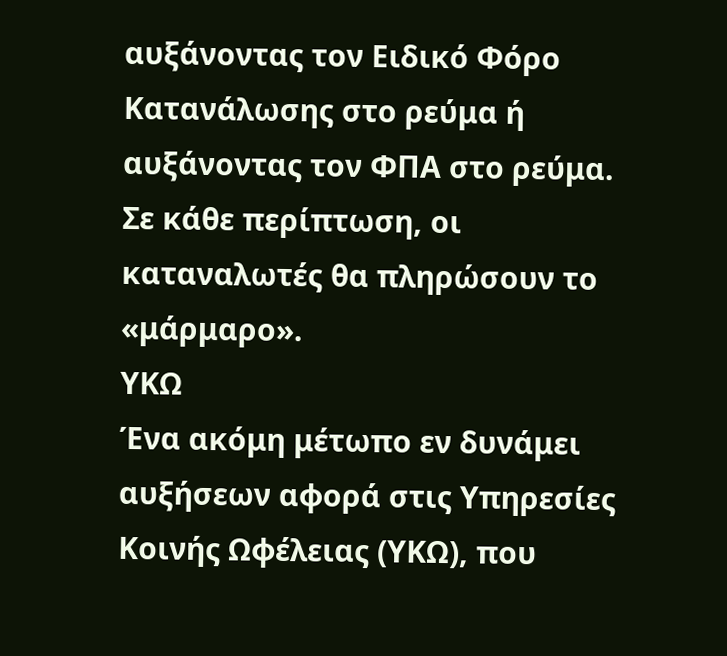αυξάνοντας τον Ειδικό Φόρο Κατανάλωσης στο ρεύμα ή αυξάνοντας τον ΦΠΑ στο ρεύμα. Σε κάθε περίπτωση, οι καταναλωτές θα πληρώσουν το «μάρμαρο».
ΥΚΩ
Ένα ακόμη μέτωπο εν δυνάμει αυξήσεων αφορά στις Υπηρεσίες Κοινής Ωφέλειας (ΥΚΩ), που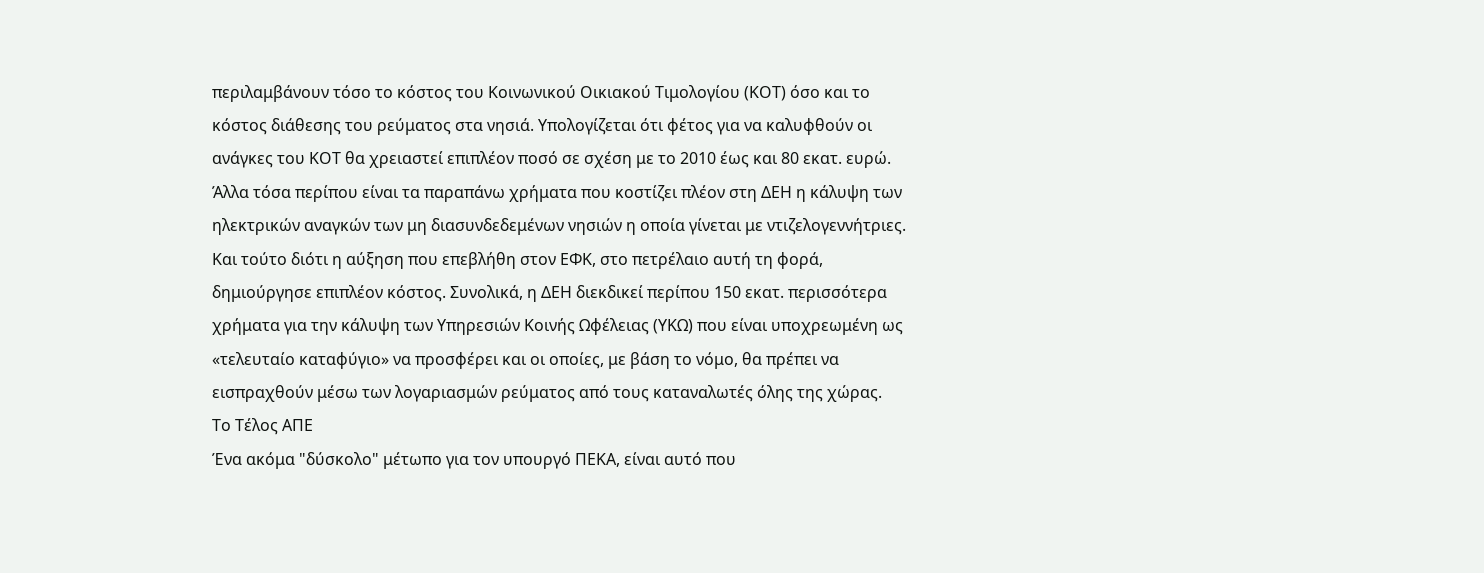περιλαμβάνουν τόσο το κόστος του Κοινωνικού Οικιακού Τιμολογίου (ΚΟΤ) όσο και το κόστος διάθεσης του ρεύματος στα νησιά. Υπολογίζεται ότι φέτος για να καλυφθούν οι ανάγκες του ΚΟΤ θα χρειαστεί επιπλέον ποσό σε σχέση με το 2010 έως και 80 εκατ. ευρώ. Άλλα τόσα περίπου είναι τα παραπάνω χρήματα που κοστίζει πλέον στη ΔΕΗ η κάλυψη των ηλεκτρικών αναγκών των μη διασυνδεδεμένων νησιών η οποία γίνεται με ντιζελογεννήτριες. Και τούτο διότι η αύξηση που επεβλήθη στον ΕΦΚ, στο πετρέλαιο αυτή τη φορά, δημιούργησε επιπλέον κόστος. Συνολικά, η ΔΕΗ διεκδικεί περίπου 150 εκατ. περισσότερα χρήματα για την κάλυψη των Υπηρεσιών Κοινής Ωφέλειας (ΥΚΩ) που είναι υποχρεωμένη ως «τελευταίο καταφύγιο» να προσφέρει και οι οποίες, με βάση το νόμο, θα πρέπει να εισπραχθούν μέσω των λογαριασμών ρεύματος από τους καταναλωτές όλης της χώρας.
Το Τέλος ΑΠΕ
Ένα ακόμα "δύσκολο" μέτωπο για τον υπουργό ΠΕΚΑ, είναι αυτό που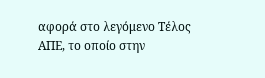αφορά στο λεγόμενο Τέλος ΑΠΕ, το οποίο στην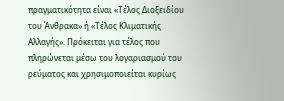πραγματικότητα είναι «Τέλος Διοξειδίου του Άνθρακα» ή «Τέλος Κλιματικής Αλλαγής». Πρόκειται για τέλος που πληρώνεται μέσω του λογαριασμού του ρεύματος και χρησιμοποιείται κυρίως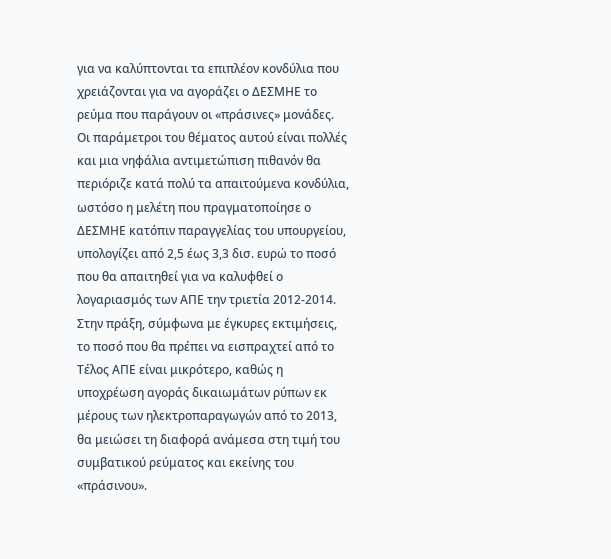για να καλύπτονται τα επιπλέον κονδύλια που χρειάζονται για να αγοράζει ο ΔΕΣΜΗΕ το ρεύμα που παράγουν οι «πράσινες» μονάδες. Οι παράμετροι του θέματος αυτού είναι πολλές και μια νηφάλια αντιμετώπιση πιθανόν θα περιόριζε κατά πολύ τα απαιτούμενα κονδύλια, ωστόσο η μελέτη που πραγματοποίησε ο ΔΕΣΜΗΕ κατόπιν παραγγελίας του υπουργείου, υπολογίζει από 2,5 έως 3,3 δισ. ευρώ το ποσό που θα απαιτηθεί για να καλυφθεί ο λογαριασμός των ΑΠΕ την τριετία 2012-2014. Στην πράξη, σύμφωνα με έγκυρες εκτιμήσεις, το ποσό που θα πρέπει να εισπραχτεί από το Τέλος ΑΠΕ είναι μικρότερο, καθώς η υποχρέωση αγοράς δικαιωμάτων ρύπων εκ μέρους των ηλεκτροπαραγωγών από το 2013, θα μειώσει τη διαφορά ανάμεσα στη τιμή του συμβατικού ρεύματος και εκείνης του «πράσινου».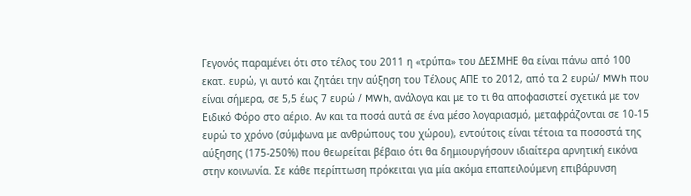Γεγονός παραμένει ότι στο τέλος του 2011 η «τρύπα» του ΔΕΣΜΗΕ θα είναι πάνω από 100 εκατ. ευρώ, γι αυτό και ζητάει την αύξηση του Τέλους ΑΠΕ το 2012, από τα 2 ευρώ/ MWh που είναι σήμερα, σε 5,5 έως 7 ευρώ / MWh, ανάλογα και με το τι θα αποφασιστεί σχετικά με τον Ειδικό Φόρο στο αέριο. Αν και τα ποσά αυτά σε ένα μέσο λογαριασμό, μεταφράζονται σε 10-15 ευρώ το χρόνο (σύμφωνα με ανθρώπους του χώρου), εντούτοις είναι τέτοια τα ποσοστά της αύξησης (175-250%) που θεωρείται βέβαιο ότι θα δημιουργήσουν ιδιαίτερα αρνητική εικόνα στην κοινωνία. Σε κάθε περίπτωση πρόκειται για μία ακόμα επαπειλούμενη επιβάρυνση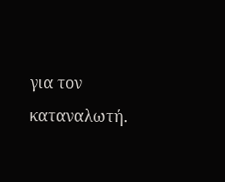για τον καταναλωτή.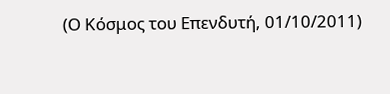(Ο Κόσμος του Επενδυτή, 01/10/2011)